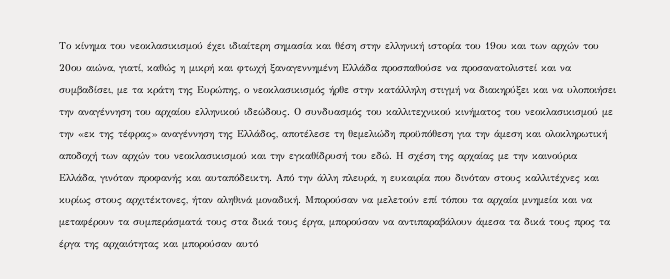Το κίνημα του νεοκλασικισμού έχει ιδιαίτερη σημασία και θέση στην ελληνική ιστορία του 19ου και των αρχών του 20ου αιώνα, γιατί, καθώς η μικρή και φτωχή ξαναγεννημένη Ελλάδα προσπαθούσε να προσανατολιστεί και να συμβαδίσει, με τα κράτη της Ευρώπης, ο νεοκλασικισμός ήρθε στην κατάλληλη στιγμή να διακηρύξει και να υλοποιήσει την αναγέννηση του αρχαίου ελληνικού ιδεώδους. Ο συνδυασμός του καλλιτεχνικού κινήματος του νεοκλασικισμού με την «εκ της τέφρας» αναγέννηση της Ελλάδος, αποτέλεσε τη θεμελιώδη προϋπόθεση για την άμεση και ολοκληρωτική αποδοχή των αρχών του νεοκλασικισμού και την εγκαθίδρυσή του εδώ. Η σχέση της αρχαίας με την καινούρια Ελλάδα, γινόταν προφανής και αυταπόδεικτη. Από την άλλη πλευρά, η ευκαιρία που δινόταν στους καλλιτέχνες και κυρίως στους αρχιτέκτονες, ήταν αληθινά μοναδική. Μπορούσαν να μελετούν επί τόπου τα αρχαία μνημεία και να μεταφέρουν τα συμπεράσματά τους στα δικά τους έργα, μπορούσαν να αντιπαραβάλουν άμεσα τα δικά τους προς τα έργα της αρχαιότητας και μπορούσαν αυτό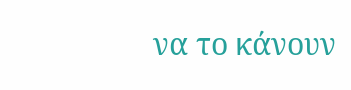να το κάνουν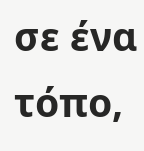σε ένα τόπο,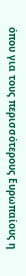όπου για τους περισσότερους Ευρωπαίους η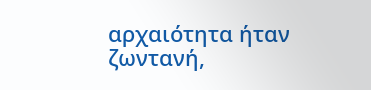αρχαιότητα ήταν ζωντανή,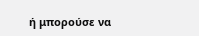ή μπορούσε να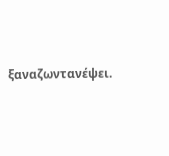ξαναζωντανέψει.